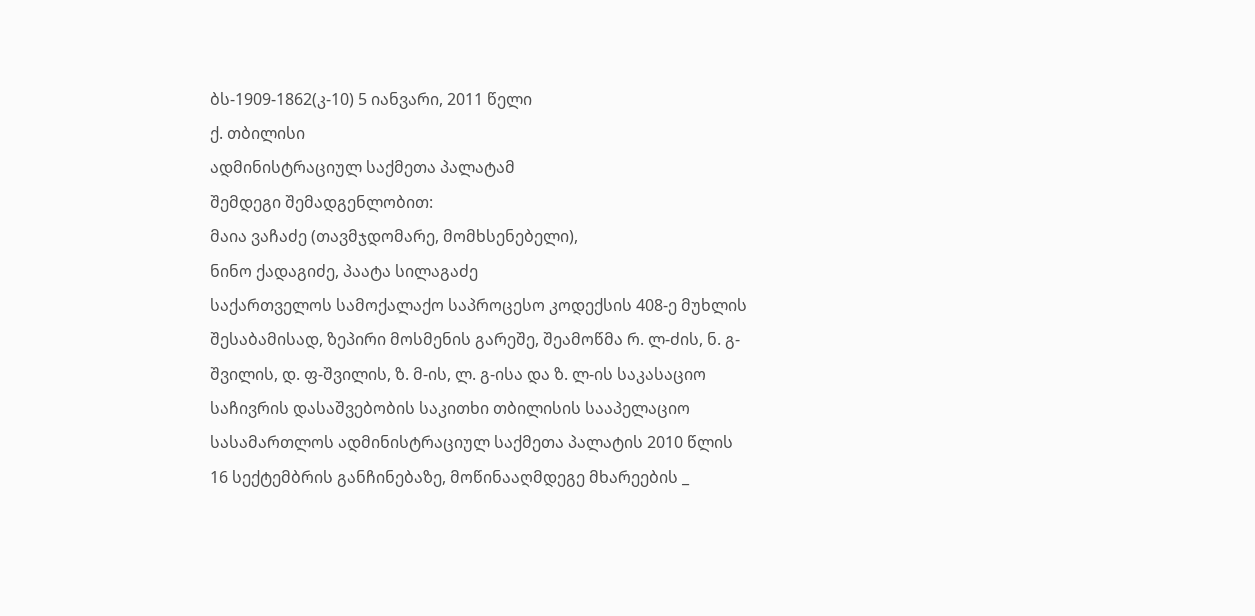ბს-1909-1862(კ-10) 5 იანვარი, 2011 წელი
ქ. თბილისი
ადმინისტრაციულ საქმეთა პალატამ
შემდეგი შემადგენლობით:
მაია ვაჩაძე (თავმჯდომარე, მომხსენებელი),
ნინო ქადაგიძე, პაატა სილაგაძე
საქართველოს სამოქალაქო საპროცესო კოდექსის 408-ე მუხლის შესაბამისად, ზეპირი მოსმენის გარეშე, შეამოწმა რ. ლ-ძის, ნ. გ-შვილის, დ. ფ-შვილის, ზ. მ-ის, ლ. გ-ისა და ზ. ლ-ის საკასაციო საჩივრის დასაშვებობის საკითხი თბილისის სააპელაციო სასამართლოს ადმინისტრაციულ საქმეთა პალატის 2010 წლის 16 სექტემბრის განჩინებაზე, მოწინააღმდეგე მხარეების _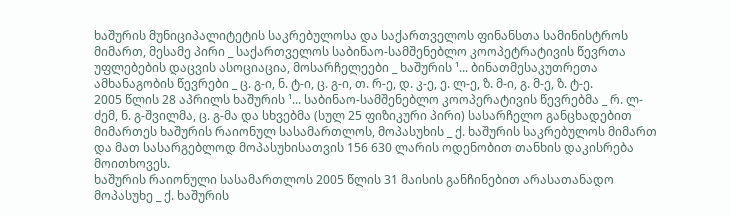ხაშურის მუნიციპალიტეტის საკრებულოსა და საქართველოს ფინანსთა სამინისტროს მიმართ, მესამე პირი _ საქართველოს საბინაო-სამშენებლო კოოპეტრატივის წევრთა უფლებების დაცვის ასოციაცია, მოსარჩელეები _ ხაშურის ¹... ბინათმესაკუთრეთა ამხანაგობის წევრები _ ც. გ-ი, ნ. ტ-ი, ც. გ-ი, თ. რ-ე, დ. კ-ე, ე. ლ-ე, ზ. მ-ი, გ. მ-ე, ზ. ტ-ე.
2005 წლის 28 აპრილს ხაშურის ¹... საბინაო-სამშენებლო კოოპერატივის წევრებმა _ რ. ლ-ძემ, ნ. გ-შვილმა, ც. გ-მა და სხვებმა (სულ 25 ფიზიკური პირი) სასარჩელო განცხადებით მიმართეს ხაშურის რაიონულ სასამართლოს, მოპასუხის _ ქ. ხაშურის საკრებულოს მიმართ და მათ სასარგებლოდ მოპასუხისათვის 156 630 ლარის ოდენობით თანხის დაკისრება მოითხოვეს.
ხაშურის რაიონული სასამართლოს 2005 წლის 31 მაისის განჩინებით არასათანადო მოპასუხე _ ქ. ხაშურის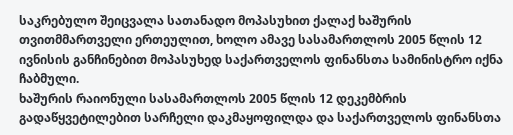საკრებულო შეიცვალა სათანადო მოპასუხით ქალაქ ხაშურის თვითმმართველი ერთეულით, ხოლო ამავე სასამართლოს 2005 წლის 12 ივნისის განჩინებით მოპასუხედ საქართველოს ფინანსთა სამინისტრო იქნა ჩაბმული.
ხაშურის რაიონული სასამართლოს 2005 წლის 12 დეკემბრის გადაწყვეტილებით სარჩელი დაკმაყოფილდა და საქართველოს ფინანსთა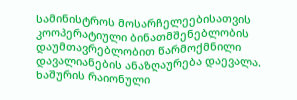სამინისტროს მოსარჩელეებისათვის კოოპერატიული ბინათმშენებლობის დაუმთავრებლობით წარმოქმნილი დავალიანების ანაზღაურება დაევალა.
ხაშურის რაიონული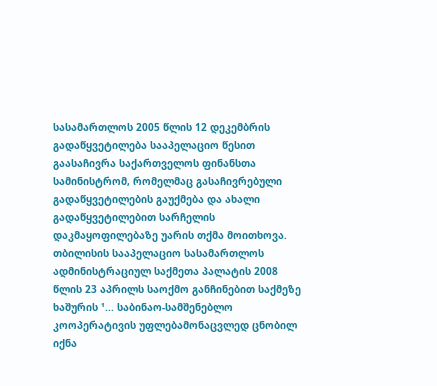სასამართლოს 2005 წლის 12 დეკემბრის გადაწყვეტილება სააპელაციო წესით გაასაჩივრა საქართველოს ფინანსთა სამინისტრომ, რომელმაც გასაჩივრებული გადაწყვეტილების გაუქმება და ახალი გადაწყვეტილებით სარჩელის დაკმაყოფილებაზე უარის თქმა მოითხოვა.
თბილისის სააპელაციო სასამართლოს ადმინისტრაციულ საქმეთა პალატის 2008 წლის 23 აპრილს საოქმო განჩინებით საქმეზე ხაშურის ¹... საბინაო-სამშენებლო კოოპერატივის უფლებამონაცვლედ ცნობილ იქნა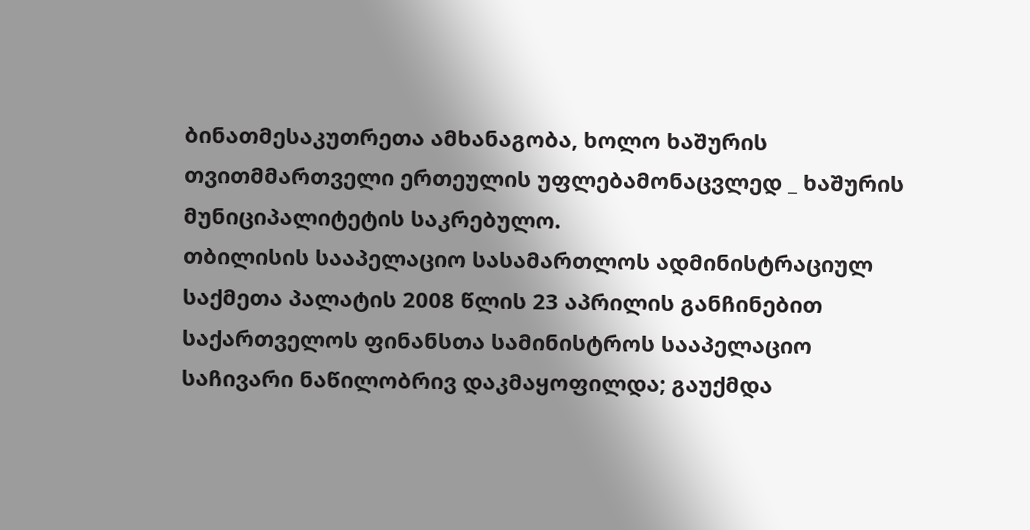ბინათმესაკუთრეთა ამხანაგობა, ხოლო ხაშურის თვითმმართველი ერთეულის უფლებამონაცვლედ _ ხაშურის მუნიციპალიტეტის საკრებულო.
თბილისის სააპელაციო სასამართლოს ადმინისტრაციულ საქმეთა პალატის 2008 წლის 23 აპრილის განჩინებით საქართველოს ფინანსთა სამინისტროს სააპელაციო საჩივარი ნაწილობრივ დაკმაყოფილდა; გაუქმდა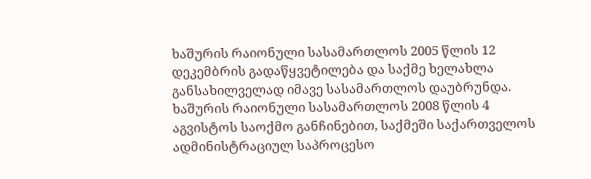ხაშურის რაიონული სასამართლოს 2005 წლის 12 დეკემბრის გადაწყვეტილება და საქმე ხელახლა განსახილველად იმავე სასამართლოს დაუბრუნდა.
ხაშურის რაიონული სასამართლოს 2008 წლის 4 აგვისტოს საოქმო განჩინებით, საქმეში საქართველოს ადმინისტრაციულ საპროცესო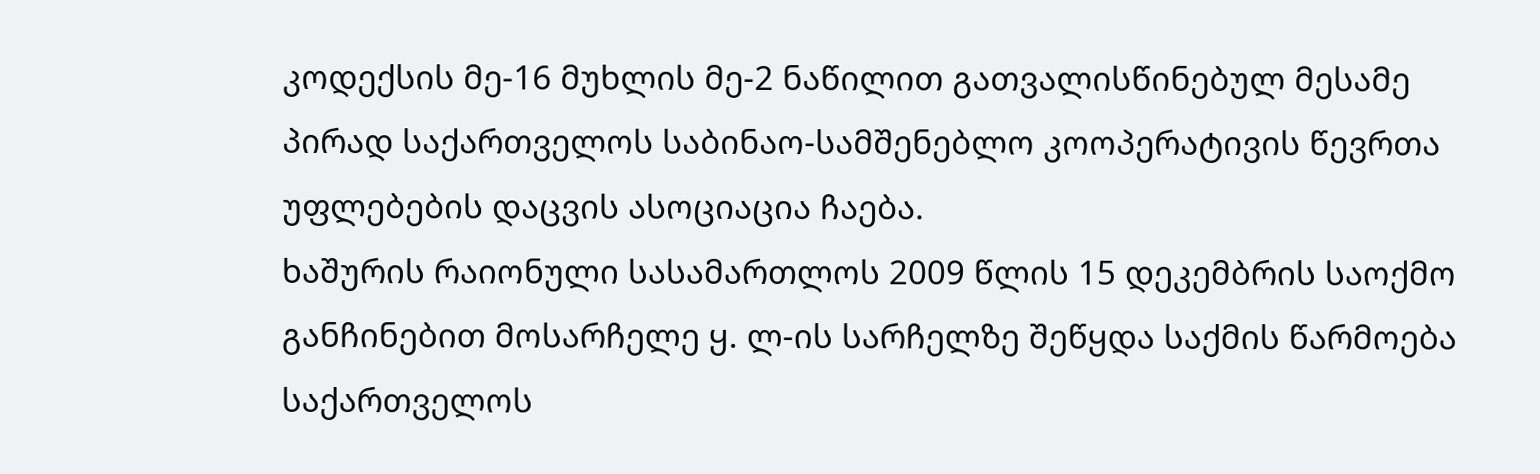კოდექსის მე-16 მუხლის მე-2 ნაწილით გათვალისწინებულ მესამე პირად საქართველოს საბინაო-სამშენებლო კოოპერატივის წევრთა უფლებების დაცვის ასოციაცია ჩაება.
ხაშურის რაიონული სასამართლოს 2009 წლის 15 დეკემბრის საოქმო განჩინებით მოსარჩელე ყ. ლ-ის სარჩელზე შეწყდა საქმის წარმოება საქართველოს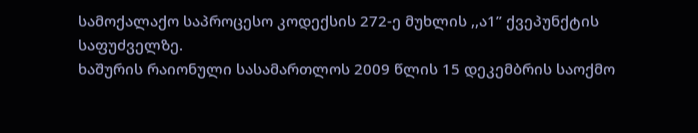სამოქალაქო საპროცესო კოდექსის 272-ე მუხლის ,,ა1” ქვეპუნქტის საფუძველზე.
ხაშურის რაიონული სასამართლოს 2009 წლის 15 დეკემბრის საოქმო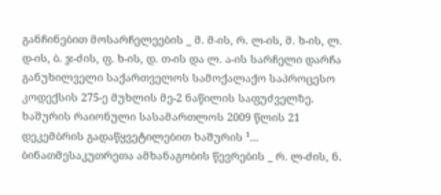განჩინებით მოსარჩელეების _ მ. მ-ის, რ. ლ-ის, მ. ხ-ის, ლ. დ-ის, ბ. ჯ-ძის, ფ. ხ-ის, დ. თ-ის და ლ. ა-ის სარჩელი დარჩა განუხილველი საქართველოს სამოქალაქო საპროცესო კოდექსის 275-ე მუხლის მე-2 ნაწილის საფუძველზე.
ხაშურის რაიონული სასამართლოს 2009 წლის 21 დეკემბრის გადაწყვეტილებით ხაშურის ¹... ბინათმესაკუთრეთა ამხანაგობის წევრების _ რ. ლ-ძის, ნ.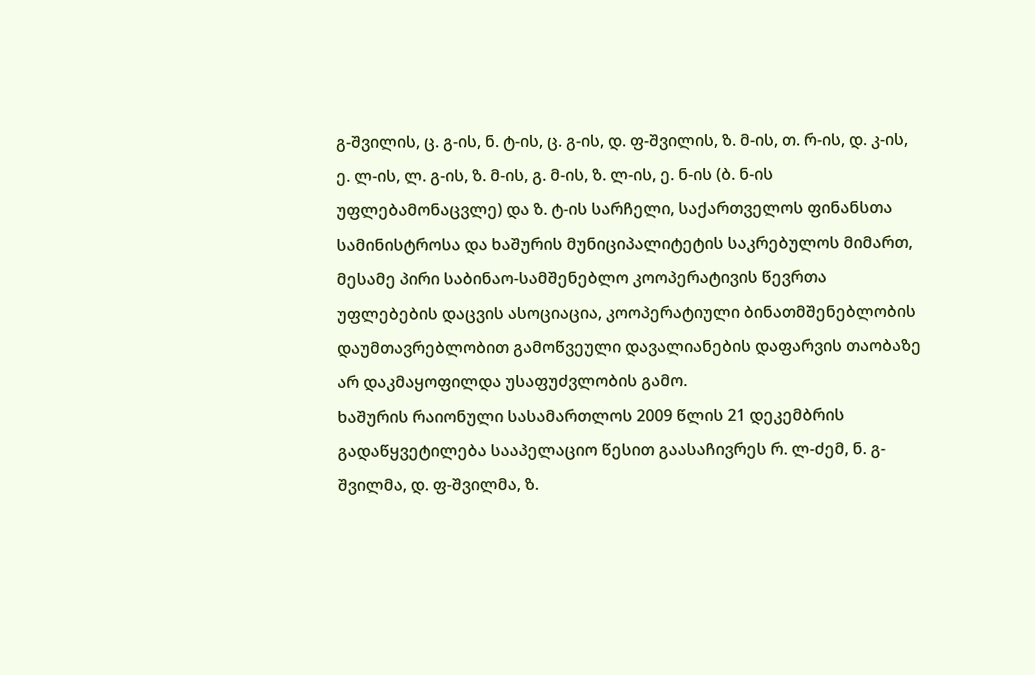გ-შვილის, ც. გ-ის, ნ. ტ-ის, ც. გ-ის, დ. ფ-შვილის, ზ. მ-ის, თ. რ-ის, დ. კ-ის, ე. ლ-ის, ლ. გ-ის, ზ. მ-ის, გ. მ-ის, ზ. ლ-ის, ე. ნ-ის (ბ. ნ-ის უფლებამონაცვლე) და ზ. ტ-ის სარჩელი, საქართველოს ფინანსთა სამინისტროსა და ხაშურის მუნიციპალიტეტის საკრებულოს მიმართ, მესამე პირი საბინაო-სამშენებლო კოოპერატივის წევრთა უფლებების დაცვის ასოციაცია, კოოპერატიული ბინათმშენებლობის დაუმთავრებლობით გამოწვეული დავალიანების დაფარვის თაობაზე არ დაკმაყოფილდა უსაფუძვლობის გამო.
ხაშურის რაიონული სასამართლოს 2009 წლის 21 დეკემბრის გადაწყვეტილება სააპელაციო წესით გაასაჩივრეს რ. ლ-ძემ, ნ. გ-შვილმა, დ. ფ-შვილმა, ზ.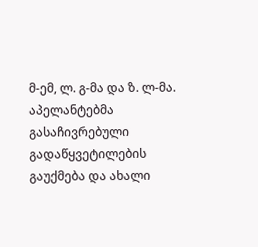მ-ემ, ლ. გ-მა და ზ. ლ-მა. აპელანტებმა გასაჩივრებული გადაწყვეტილების გაუქმება და ახალი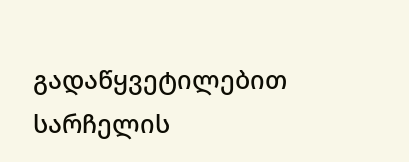გადაწყვეტილებით სარჩელის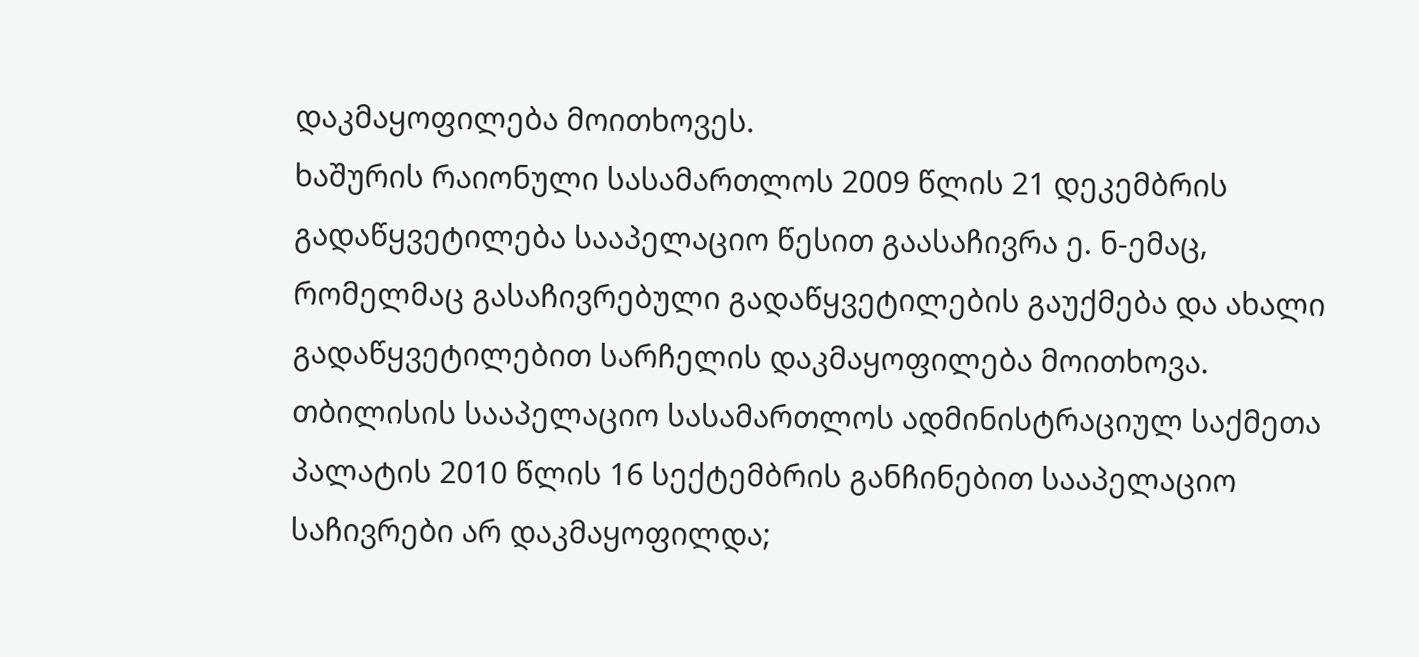დაკმაყოფილება მოითხოვეს.
ხაშურის რაიონული სასამართლოს 2009 წლის 21 დეკემბრის გადაწყვეტილება სააპელაციო წესით გაასაჩივრა ე. ნ-ემაც, რომელმაც გასაჩივრებული გადაწყვეტილების გაუქმება და ახალი გადაწყვეტილებით სარჩელის დაკმაყოფილება მოითხოვა.
თბილისის სააპელაციო სასამართლოს ადმინისტრაციულ საქმეთა პალატის 2010 წლის 16 სექტემბრის განჩინებით სააპელაციო საჩივრები არ დაკმაყოფილდა;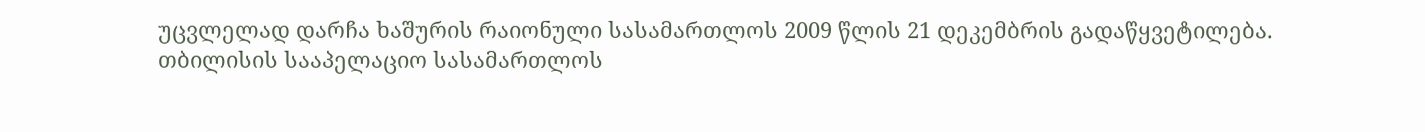უცვლელად დარჩა ხაშურის რაიონული სასამართლოს 2009 წლის 21 დეკემბრის გადაწყვეტილება.
თბილისის სააპელაციო სასამართლოს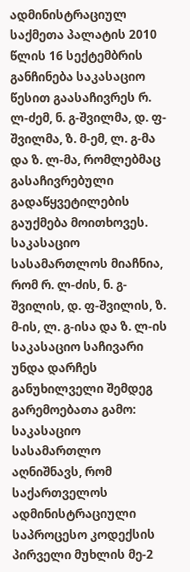ადმინისტრაციულ საქმეთა პალატის 2010 წლის 16 სექტემბრის განჩინება საკასაციო წესით გაასაჩივრეს რ. ლ-ძემ, ნ. გ-შვილმა, დ. ფ-შვილმა, ზ. მ-ემ, ლ. გ-მა და ზ. ლ-მა, რომლებმაც გასაჩივრებული გადაწყვეტილების გაუქმება მოითხოვეს.
საკასაციო სასამართლოს მიაჩნია, რომ რ. ლ-ძის, ნ. გ-შვილის, დ. ფ-შვილის, ზ. მ-ის, ლ. გ-ისა და ზ. ლ-ის საკასაციო საჩივარი უნდა დარჩეს განუხილველი შემდეგ გარემოებათა გამო:
საკასაციო სასამართლო აღნიშნავს, რომ საქართველოს ადმინისტრაციული საპროცესო კოდექსის პირველი მუხლის მე-2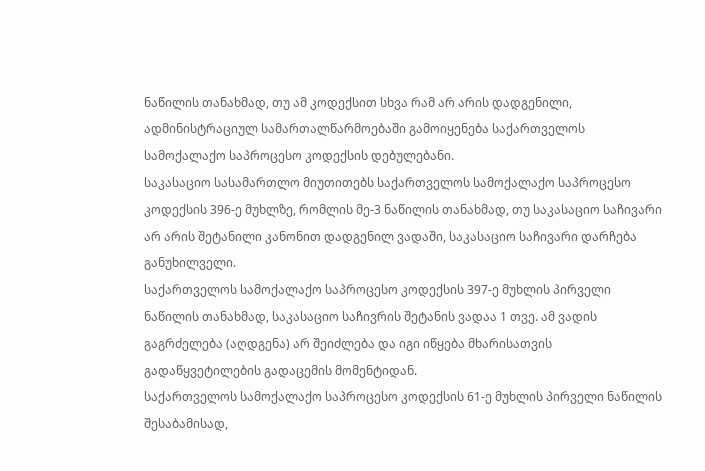ნაწილის თანახმად, თუ ამ კოდექსით სხვა რამ არ არის დადგენილი, ადმინისტრაციულ სამართალწარმოებაში გამოიყენება საქართველოს სამოქალაქო საპროცესო კოდექსის დებულებანი.
საკასაციო სასამართლო მიუთითებს საქართველოს სამოქალაქო საპროცესო კოდექსის 396-ე მუხლზე, რომლის მე-3 ნაწილის თანახმად, თუ საკასაციო საჩივარი არ არის შეტანილი კანონით დადგენილ ვადაში, საკასაციო საჩივარი დარჩება განუხილველი.
საქართველოს სამოქალაქო საპროცესო კოდექსის 397-ე მუხლის პირველი ნაწილის თანახმად, საკასაციო საჩივრის შეტანის ვადაა 1 თვე. ამ ვადის გაგრძელება (აღდგენა) არ შეიძლება და იგი იწყება მხარისათვის გადაწყვეტილების გადაცემის მომენტიდან.
საქართველოს სამოქალაქო საპროცესო კოდექსის 61-ე მუხლის პირველი ნაწილის შესაბამისად,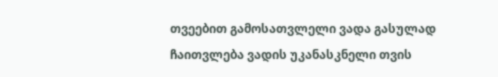თვეებით გამოსათვლელი ვადა გასულად ჩაითვლება ვადის უკანასკნელი თვის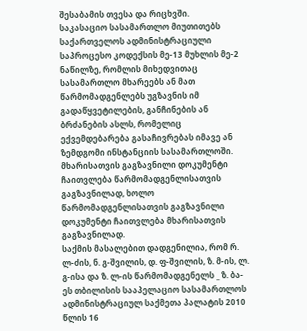შესაბამის თვესა და რიცხვში.
საკასაციო სასამართლო მიუთითებს საქართველოს ადმინისტრაციული საპროცესო კოდექსის მე-13 მუხლის მე-2 ნაწილზე, რომლის მიხედვითაც სასამართლო მხარეებს ან მათ წარმომადგენლებს უგზავნის იმ გადაწყვეტილების, განჩინების ან ბრძანების ასლს, რომელიც ექვემდებარება გასაჩივრებას იმავე ან ზემდგომი ინსტანციის სასამართლოში. მხარისათვის გაგზავნილი დოკუმენტი ჩაითვლება წარმომადგენლისათვის გაგზავნილად, ხოლო წარმომადგენლისათვის გაგზავნილი დოკუმენტი ჩაითვლება მხარისათვის გაგზავნილად.
საქმის მასალებით დადგენილია, რომ რ. ლ-ძის, ნ. გ-შვილის, დ. ფ-შვილის, ზ. მ-ის, ლ. გ-ისა და ზ. ლ-ის წარმომადგენელს _ ზ. ბა-ეს თბილისის სააპელაციო სასამართლოს ადმინისტრაციულ საქმეთა პალატის 2010 წლის 16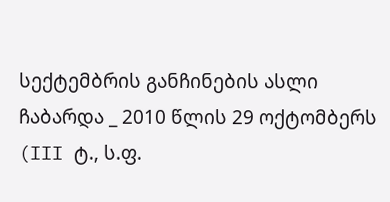სექტემბრის განჩინების ასლი ჩაბარდა _ 2010 წლის 29 ოქტომბერს (III ტ., ს.ფ.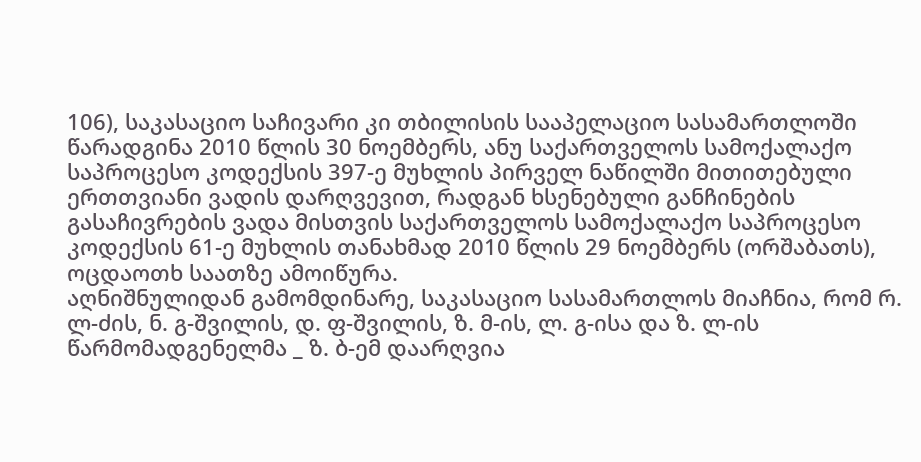106), საკასაციო საჩივარი კი თბილისის სააპელაციო სასამართლოში წარადგინა 2010 წლის 30 ნოემბერს, ანუ საქართველოს სამოქალაქო საპროცესო კოდექსის 397-ე მუხლის პირველ ნაწილში მითითებული ერთთვიანი ვადის დარღვევით, რადგან ხსენებული განჩინების გასაჩივრების ვადა მისთვის საქართველოს სამოქალაქო საპროცესო კოდექსის 61-ე მუხლის თანახმად 2010 წლის 29 ნოემბერს (ორშაბათს), ოცდაოთხ საათზე ამოიწურა.
აღნიშნულიდან გამომდინარე, საკასაციო სასამართლოს მიაჩნია, რომ რ. ლ-ძის, ნ. გ-შვილის, დ. ფ-შვილის, ზ. მ-ის, ლ. გ-ისა და ზ. ლ-ის წარმომადგენელმა _ ზ. ბ-ემ დაარღვია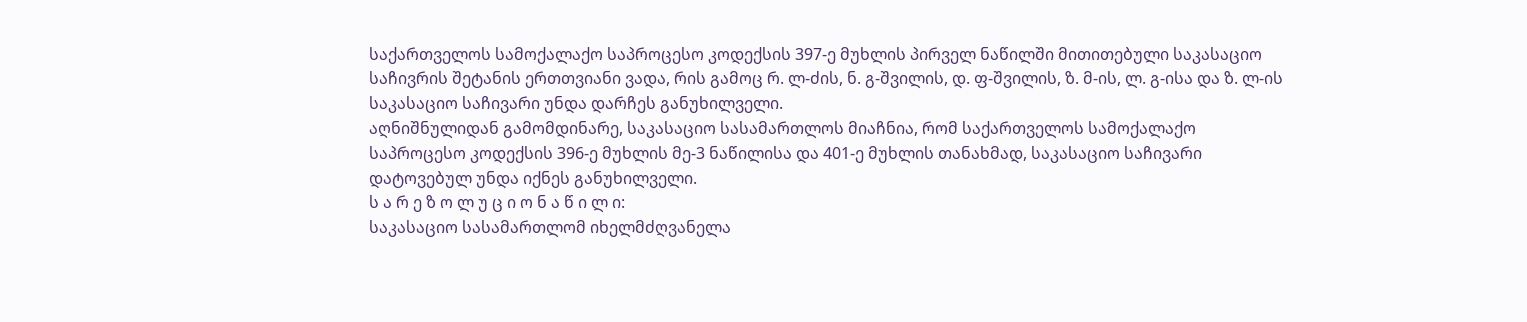საქართველოს სამოქალაქო საპროცესო კოდექსის 397-ე მუხლის პირველ ნაწილში მითითებული საკასაციო საჩივრის შეტანის ერთთვიანი ვადა, რის გამოც რ. ლ-ძის, ნ. გ-შვილის, დ. ფ-შვილის, ზ. მ-ის, ლ. გ-ისა და ზ. ლ-ის საკასაციო საჩივარი უნდა დარჩეს განუხილველი.
აღნიშნულიდან გამომდინარე, საკასაციო სასამართლოს მიაჩნია, რომ საქართველოს სამოქალაქო საპროცესო კოდექსის 396-ე მუხლის მე-3 ნაწილისა და 401-ე მუხლის თანახმად, საკასაციო საჩივარი დატოვებულ უნდა იქნეს განუხილველი.
ს ა რ ე ზ ო ლ უ ც ი ო ნ ა წ ი ლ ი:
საკასაციო სასამართლომ იხელმძღვანელა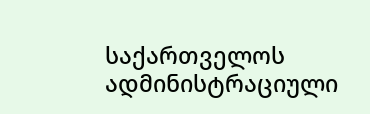საქართველოს ადმინისტრაციული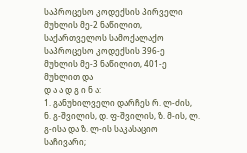საპროცესო კოდექსის პირველი მუხლის მე-2 ნაწილით, საქართველოს სამოქალაქო საპროცესო კოდექსის 396-ე მუხლის მე-3 ნაწილით, 401-ე მუხლით და
დ ა ა დ გ ი ნ ა:
1. განუხილველი დარჩეს რ. ლ-ძის, ნ. გ-შვილის, დ. ფ-შვილის, ზ. მ-ის, ლ. გ-ისა და ზ. ლ-ის საკასაციო საჩივარი;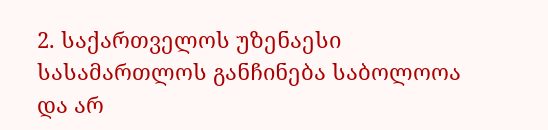2. საქართველოს უზენაესი სასამართლოს განჩინება საბოლოოა და არ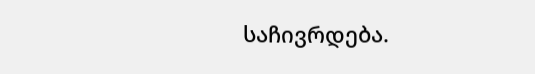საჩივრდება.